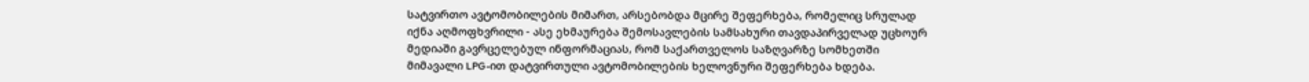სატვირთო ავტომობილების მიმართ, არსებობდა მცირე შეფერხება, რომელიც სრულად იქნა აღმოფხვრილი - ასე ეხმაურება შემოსავლების სამსახური თავდაპირველად უცხოურ მედიაში გავრცელებულ ინფორმაციას, რომ საქართველოს საზღვარზე სომხეთში მიმავალი LPG-ით დატვირთული ავტომობილების ხელოვნური შეფერხება ხდება.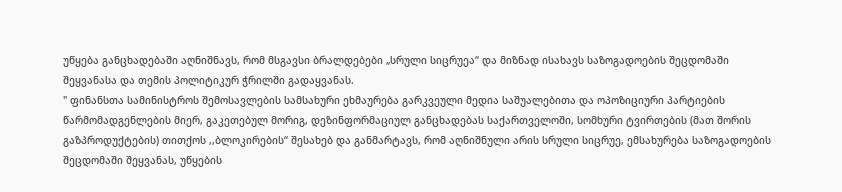უწყება განცხადებაში აღნიშნავს, რომ მსგავსი ბრალდებები „სრული სიცრუეა“ და მიზნად ისახავს საზოგადოების შეცდომაში შეყვანასა და თემის პოლიტიკურ ჭრილში გადაყვანას.
" ფინანსთა სამინისტროს შემოსავლების სამსახური ეხმაურება გარკვეული მედია საშუალებითა და ოპოზიციური პარტიების წარმომადგენლების მიერ, გაკეთებულ მორიგ, დეზინფორმაციულ განცხადებას საქართველოში, სომხური ტვირთების (მათ შორის გაზპროდუქტების) თითქოს ,,ბლოკირების“ შესახებ და განმარტავს, რომ აღნიშნული არის სრული სიცრუე, ემსახურება საზოგადოების შეცდომაში შეყვანას, უწყების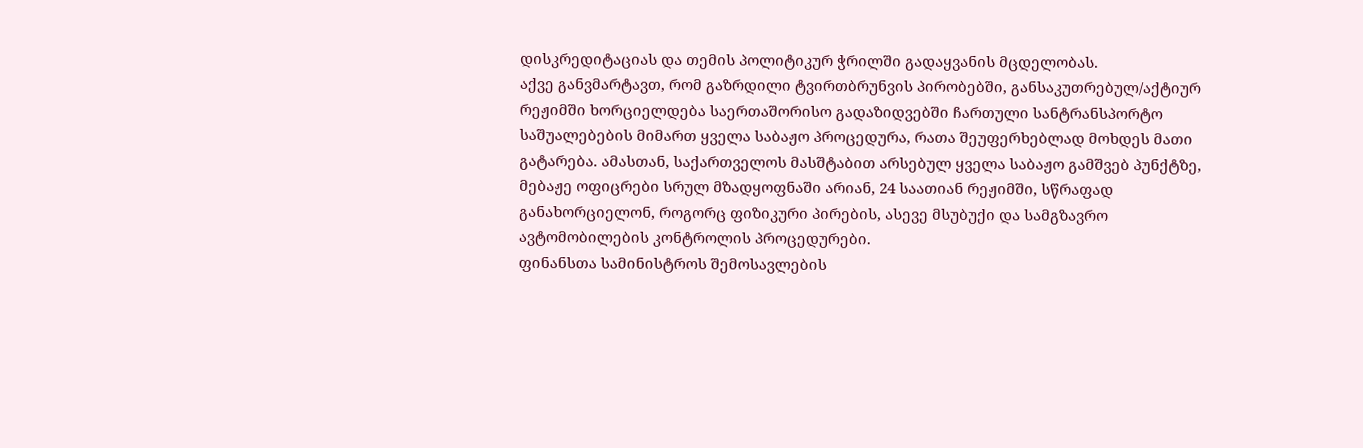დისკრედიტაციას და თემის პოლიტიკურ ჭრილში გადაყვანის მცდელობას.
აქვე განვმარტავთ, რომ გაზრდილი ტვირთბრუნვის პირობებში, განსაკუთრებულ/აქტიურ რეჟიმში ხორციელდება საერთაშორისო გადაზიდვებში ჩართული სანტრანსპორტო საშუალებების მიმართ ყველა საბაჟო პროცედურა, რათა შეუფერხებლად მოხდეს მათი გატარება. ამასთან, საქართველოს მასშტაბით არსებულ ყველა საბაჟო გამშვებ პუნქტზე, მებაჟე ოფიცრები სრულ მზადყოფნაში არიან, 24 საათიან რეჟიმში, სწრაფად განახორციელონ, როგორც ფიზიკური პირების, ასევე მსუბუქი და სამგზავრო ავტომობილების კონტროლის პროცედურები.
ფინანსთა სამინისტროს შემოსავლების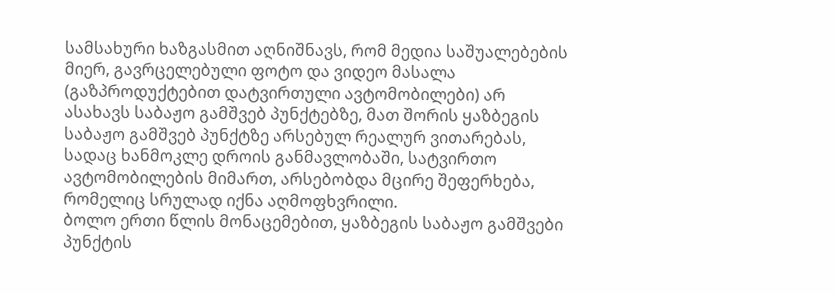სამსახური ხაზგასმით აღნიშნავს, რომ მედია საშუალებების მიერ, გავრცელებული ფოტო და ვიდეო მასალა (გაზპროდუქტებით დატვირთული ავტომობილები) არ ასახავს საბაჟო გამშვებ პუნქტებზე, მათ შორის ყაზბეგის საბაჟო გამშვებ პუნქტზე არსებულ რეალურ ვითარებას, სადაც ხანმოკლე დროის განმავლობაში, სატვირთო ავტომობილების მიმართ, არსებობდა მცირე შეფერხება, რომელიც სრულად იქნა აღმოფხვრილი.
ბოლო ერთი წლის მონაცემებით, ყაზბეგის საბაჟო გამშვები პუნქტის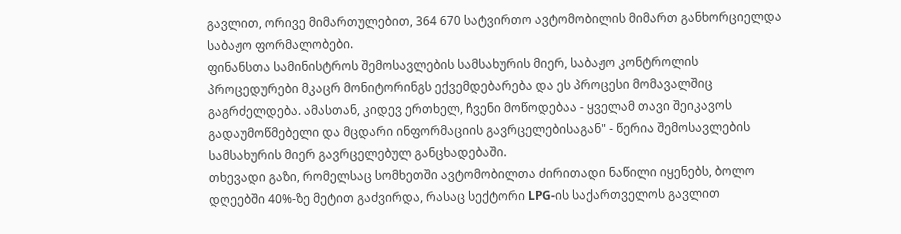გავლით, ორივე მიმართულებით, 364 670 სატვირთო ავტომობილის მიმართ განხორციელდა საბაჟო ფორმალობები.
ფინანსთა სამინისტროს შემოსავლების სამსახურის მიერ, საბაჟო კონტროლის პროცედურები მკაცრ მონიტორინგს ექვემდებარება და ეს პროცესი მომავალშიც გაგრძელდება. ამასთან, კიდევ ერთხელ, ჩვენი მოწოდებაა - ყველამ თავი შეიკავოს გადაუმოწმებელი და მცდარი ინფორმაციის გავრცელებისაგან" - წერია შემოსავლების სამსახურის მიერ გავრცელებულ განცხადებაში.
თხევადი გაზი, რომელსაც სომხეთში ავტომობილთა ძირითადი ნაწილი იყენებს, ბოლო დღეებში 40%-ზე მეტით გაძვირდა, რასაც სექტორი LPG-ის საქართველოს გავლით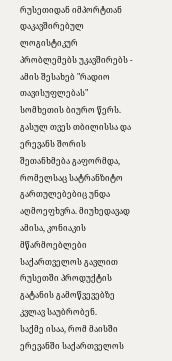რუსეთიდან იმპორტთან დაკავშირებულ ლოგისტიკურ პრობლემებს უკავშირებს - ამის შესახებ "რადიო თავისუფლებას" სომხეთის ბიურო წერს.
გასულ თვეს თბილისსა და ერევანს შორის შეთანხმება გაფორმდა, რომელსაც სატრანზიტო გართულებებიც უნდა აღმოეფხვრა. მიუხედავად ამისა, კონიაკის მწარმოებლები საქართველოს გავლით რუსეთში პროდუქტის გატანის გამოწვევებზე კვლავ საუბრობენ.
საქმე ისაა, რომ მაისში ერევანში საქართველოს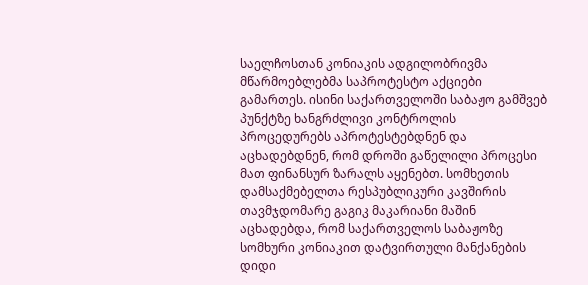საელჩოსთან კონიაკის ადგილობრივმა მწარმოებლებმა საპროტესტო აქციები გამართეს. ისინი საქართველოში საბაჟო გამშვებ პუნქტზე ხანგრძლივი კონტროლის პროცედურებს აპროტესტებდნენ და აცხადებდნენ, რომ დროში გაწელილი პროცესი მათ ფინანსურ ზარალს აყენებთ. სომხეთის დამსაქმებელთა რესპუბლიკური კავშირის თავმჯდომარე გაგიკ მაკარიანი მაშინ აცხადებდა, რომ საქართველოს საბაჟოზე სომხური კონიაკით დატვირთული მანქანების დიდი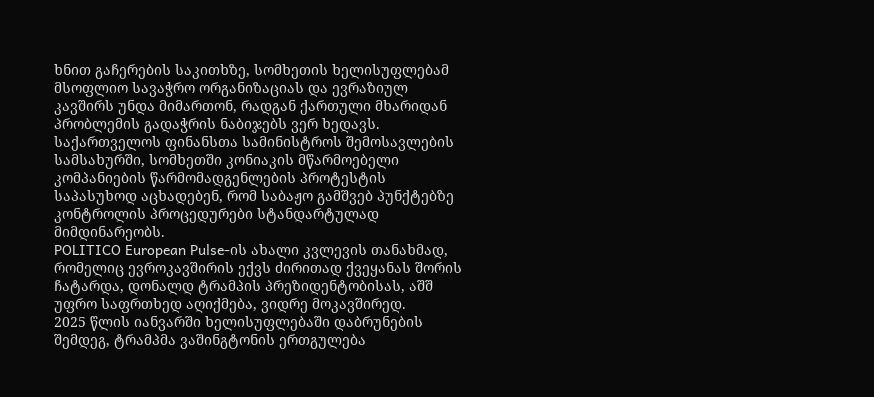ხნით გაჩერების საკითხზე, სომხეთის ხელისუფლებამ მსოფლიო სავაჭრო ორგანიზაციას და ევრაზიულ კავშირს უნდა მიმართონ, რადგან ქართული მხარიდან პრობლემის გადაჭრის ნაბიჯებს ვერ ხედავს.
საქართველოს ფინანსთა სამინისტროს შემოსავლების სამსახურში, სომხეთში კონიაკის მწარმოებელი კომპანიების წარმომადგენლების პროტესტის საპასუხოდ აცხადებენ, რომ საბაჟო გამშვებ პუნქტებზე კონტროლის პროცედურები სტანდარტულად მიმდინარეობს.
POLITICO European Pulse-ის ახალი კვლევის თანახმად, რომელიც ევროკავშირის ექვს ძირითად ქვეყანას შორის ჩატარდა, დონალდ ტრამპის პრეზიდენტობისას, აშშ უფრო საფრთხედ აღიქმება, ვიდრე მოკავშირედ.
2025 წლის იანვარში ხელისუფლებაში დაბრუნების შემდეგ, ტრამპმა ვაშინგტონის ერთგულება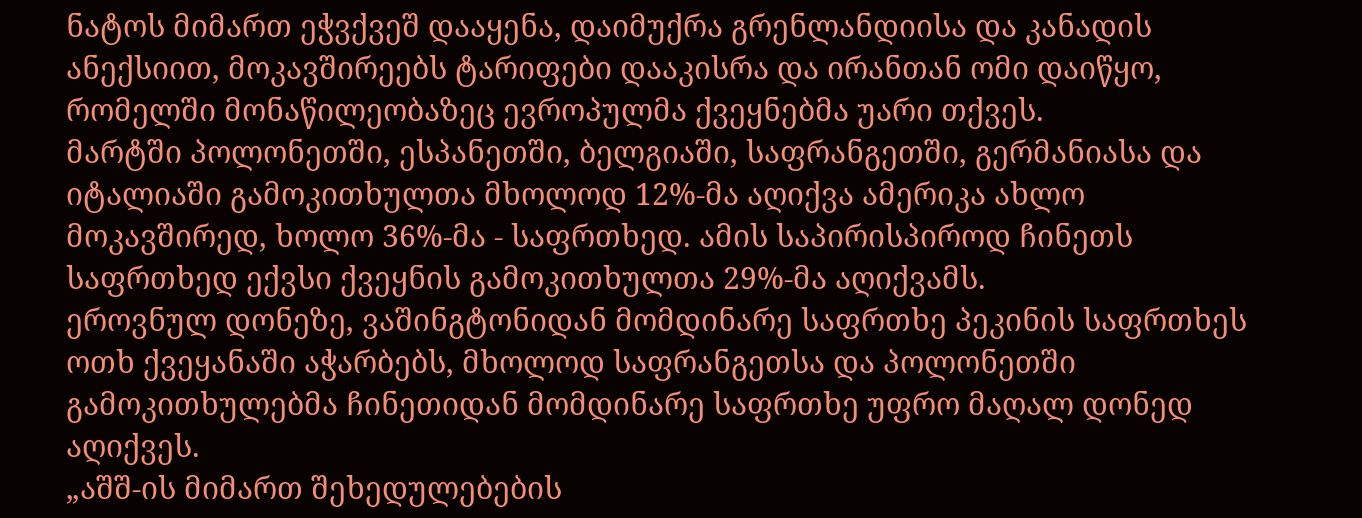ნატოს მიმართ ეჭვქვეშ დააყენა, დაიმუქრა გრენლანდიისა და კანადის ანექსიით, მოკავშირეებს ტარიფები დააკისრა და ირანთან ომი დაიწყო, რომელში მონაწილეობაზეც ევროპულმა ქვეყნებმა უარი თქვეს.
მარტში პოლონეთში, ესპანეთში, ბელგიაში, საფრანგეთში, გერმანიასა და იტალიაში გამოკითხულთა მხოლოდ 12%-მა აღიქვა ამერიკა ახლო მოკავშირედ, ხოლო 36%-მა - საფრთხედ. ამის საპირისპიროდ ჩინეთს საფრთხედ ექვსი ქვეყნის გამოკითხულთა 29%-მა აღიქვამს.
ეროვნულ დონეზე, ვაშინგტონიდან მომდინარე საფრთხე პეკინის საფრთხეს ოთხ ქვეყანაში აჭარბებს, მხოლოდ საფრანგეთსა და პოლონეთში გამოკითხულებმა ჩინეთიდან მომდინარე საფრთხე უფრო მაღალ დონედ აღიქვეს.
„აშშ-ის მიმართ შეხედულებების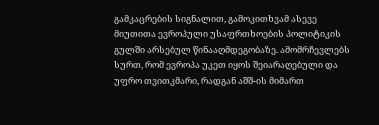გამკაცრების სიგნალით, გამოკითხვამ ასევე მიუთითა ევროპული უსაფრთხოების პოლიტიკის გულში არსებულ წინააღმდეგობაზე. ამომრჩევლებს სურთ, რომ ევროპა უკეთ იყოს შეიარაღებული და უფრო თვითკმარი, რადგან აშშ-ის მიმართ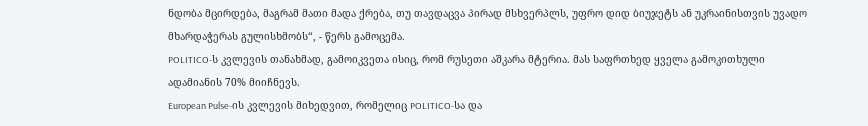ნდობა მცირდება, მაგრამ მათი მადა ქრება, თუ თავდაცვა პირად მსხვერპლს, უფრო დიდ ბიუჯეტს ან უკრაინისთვის უვადო მხარდაჭერას გულისხმობს“, - წერს გამოცემა.
POLITICO-ს კვლევის თანახმად, გამოიკვეთა ისიც, რომ რუსეთი აშკარა მტერია. მას საფრთხედ ყველა გამოკითხული ადამიანის 70% მიიჩნევს.
European Pulse-ის კვლევის მიხედვით, რომელიც POLITICO-სა და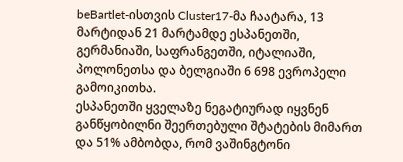beBartlet-ისთვის Cluster17-მა ჩაატარა, 13 მარტიდან 21 მარტამდე ესპანეთში, გერმანიაში, საფრანგეთში, იტალიაში, პოლონეთსა და ბელგიაში 6 698 ევროპელი გამოიკითხა.
ესპანეთში ყველაზე ნეგატიურად იყვნენ განწყობილნი შეერთებული შტატების მიმართ და 51% ამბობდა, რომ ვაშინგტონი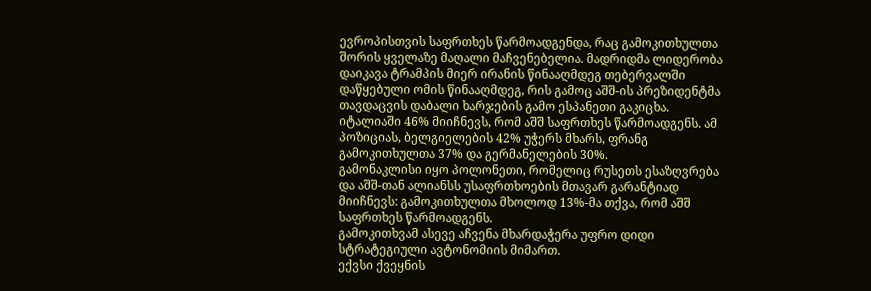ევროპისთვის საფრთხეს წარმოადგენდა, რაც გამოკითხულთა შორის ყველაზე მაღალი მაჩვენებელია. მადრიდმა ლიდერობა დაიკავა ტრამპის მიერ ირანის წინააღმდეგ თებერვალში დაწყებული ომის წინააღმდეგ, რის გამოც აშშ-ის პრეზიდენტმა თავდაცვის დაბალი ხარჯების გამო ესპანეთი გაკიცხა.
იტალიაში 46% მიიჩნევს, რომ აშშ საფრთხეს წარმოადგენს. ამ პოზიციას, ბელგიელების 42% უჭერს მხარს, ფრანგ გამოკითხულთა 37% და გერმანელების 30%.
გამონაკლისი იყო პოლონეთი, რომელიც რუსეთს ესაზღვრება და აშშ-თან ალიანსს უსაფრთხოების მთავარ გარანტიად მიიჩნევს: გამოკითხულთა მხოლოდ 13%-მა თქვა, რომ აშშ საფრთხეს წარმოადგენს.
გამოკითხვამ ასევე აჩვენა მხარდაჭერა უფრო დიდი სტრატეგიული ავტონომიის მიმართ.
ექვსი ქვეყნის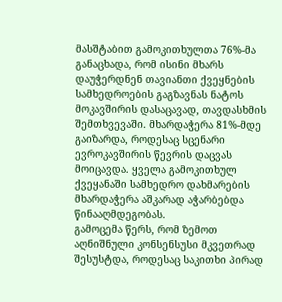მასშტაბით გამოკითხულთა 76%-მა განაცხადა, რომ ისინი მხარს დაუჭერდნენ თავიანთი ქვეყნების სამხედროების გაგზავნას ნატოს მოკავშირის დასაცავად, თავდასხმის შემთხვევაში. მხარდაჭერა 81%-მდე გაიზარდა, როდესაც სცენარი ევროკავშირის წევრის დაცვას მოიცავდა. ყველა გამოკითხულ ქვეყანაში სამხედრო დახმარების მხარდაჭერა აშკარად აჭარბებდა წინააღმდეგობას.
გამოცემა წერს, რომ ზემოთ აღნიშნული კონსენსუსი მკვეთრად შესუსტდა, როდესაც საკითხი პირად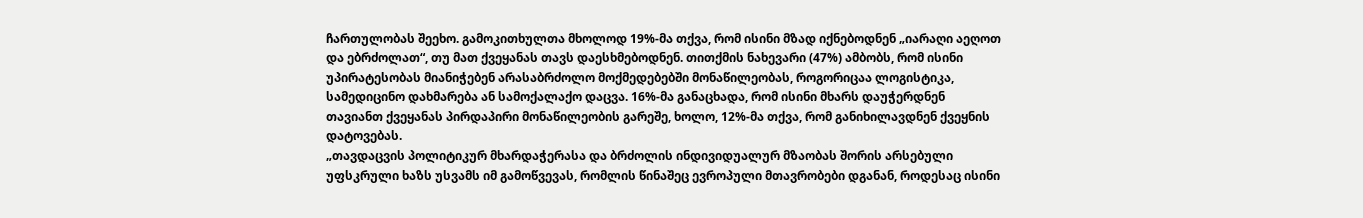ჩართულობას შეეხო. გამოკითხულთა მხოლოდ 19%-მა თქვა, რომ ისინი მზად იქნებოდნენ „იარაღი აეღოთ და ებრძოლათ“, თუ მათ ქვეყანას თავს დაესხმებოდნენ. თითქმის ნახევარი (47%) ამბობს, რომ ისინი უპირატესობას მიანიჭებენ არასაბრძოლო მოქმედებებში მონაწილეობას, როგორიცაა ლოგისტიკა, სამედიცინო დახმარება ან სამოქალაქო დაცვა. 16%-მა განაცხადა, რომ ისინი მხარს დაუჭერდნენ თავიანთ ქვეყანას პირდაპირი მონაწილეობის გარეშე, ხოლო, 12%-მა თქვა, რომ განიხილავდნენ ქვეყნის დატოვებას.
„თავდაცვის პოლიტიკურ მხარდაჭერასა და ბრძოლის ინდივიდუალურ მზაობას შორის არსებული უფსკრული ხაზს უსვამს იმ გამოწვევას, რომლის წინაშეც ევროპული მთავრობები დგანან, როდესაც ისინი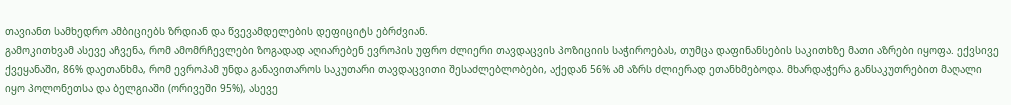თავიანთ სამხედრო ამბიციებს ზრდიან და წვევამდელების დეფიციტს ებრძვიან.
გამოკითხვამ ასევე აჩვენა, რომ ამომრჩევლები ზოგადად აღიარებენ ევროპის უფრო ძლიერი თავდაცვის პოზიციის საჭიროებას, თუმცა დაფინანსების საკითხზე მათი აზრები იყოფა. ექვსივე ქვეყანაში, 86% დაეთანხმა, რომ ევროპამ უნდა განავითაროს საკუთარი თავდაცვითი შესაძლებლობები, აქედან 56% ამ აზრს ძლიერად ეთანხმებოდა. მხარდაჭერა განსაკუთრებით მაღალი იყო პოლონეთსა და ბელგიაში (ორივეში 95%), ასევე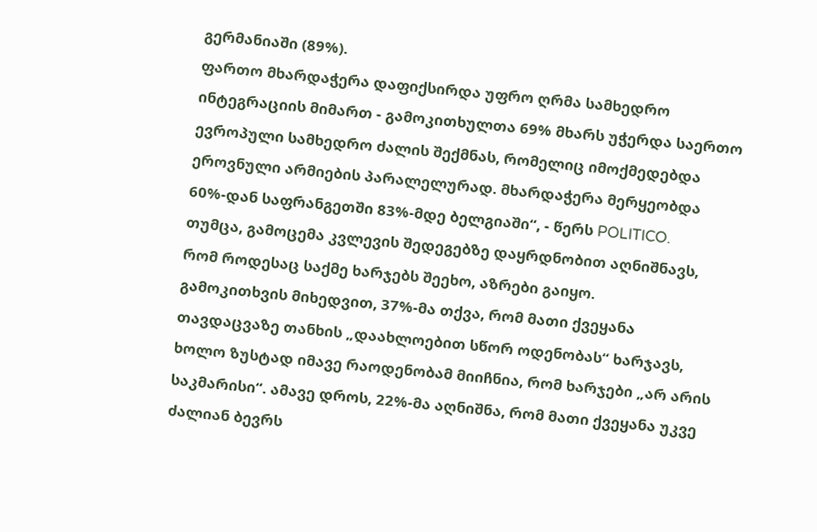გერმანიაში (89%).
ფართო მხარდაჭერა დაფიქსირდა უფრო ღრმა სამხედრო ინტეგრაციის მიმართ - გამოკითხულთა 69% მხარს უჭერდა საერთო ევროპული სამხედრო ძალის შექმნას, რომელიც იმოქმედებდა ეროვნული არმიების პარალელურად. მხარდაჭერა მერყეობდა 60%-დან საფრანგეთში 83%-მდე ბელგიაში“, - წერს POLITICO.
თუმცა, გამოცემა კვლევის შედეგებზე დაყრდნობით აღნიშნავს, რომ როდესაც საქმე ხარჯებს შეეხო, აზრები გაიყო.
გამოკითხვის მიხედვით, 37%-მა თქვა, რომ მათი ქვეყანა თავდაცვაზე თანხის „დაახლოებით სწორ ოდენობას“ ხარჯავს, ხოლო ზუსტად იმავე რაოდენობამ მიიჩნია, რომ ხარჯები „არ არის საკმარისი“. ამავე დროს, 22%-მა აღნიშნა, რომ მათი ქვეყანა უკვე ძალიან ბევრს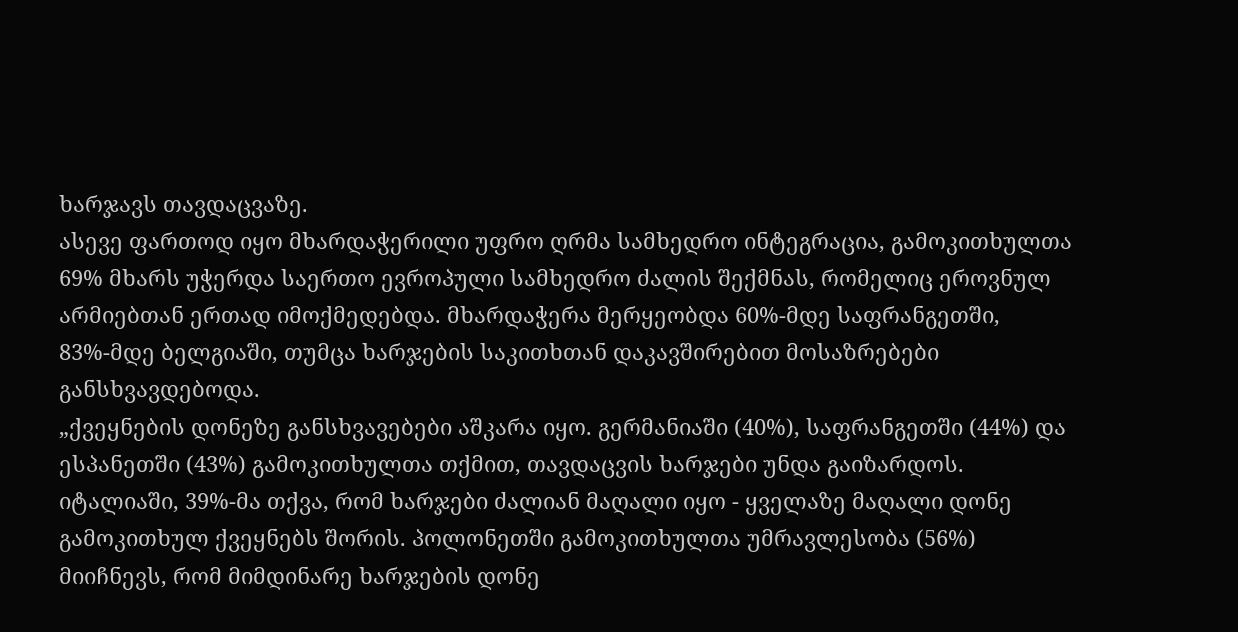ხარჯავს თავდაცვაზე.
ასევე ფართოდ იყო მხარდაჭერილი უფრო ღრმა სამხედრო ინტეგრაცია, გამოკითხულთა 69% მხარს უჭერდა საერთო ევროპული სამხედრო ძალის შექმნას, რომელიც ეროვნულ არმიებთან ერთად იმოქმედებდა. მხარდაჭერა მერყეობდა 60%-მდე საფრანგეთში, 83%-მდე ბელგიაში, თუმცა ხარჯების საკითხთან დაკავშირებით მოსაზრებები განსხვავდებოდა.
„ქვეყნების დონეზე განსხვავებები აშკარა იყო. გერმანიაში (40%), საფრანგეთში (44%) და ესპანეთში (43%) გამოკითხულთა თქმით, თავდაცვის ხარჯები უნდა გაიზარდოს. იტალიაში, 39%-მა თქვა, რომ ხარჯები ძალიან მაღალი იყო - ყველაზე მაღალი დონე გამოკითხულ ქვეყნებს შორის. პოლონეთში გამოკითხულთა უმრავლესობა (56%) მიიჩნევს, რომ მიმდინარე ხარჯების დონე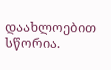დაახლოებით სწორია.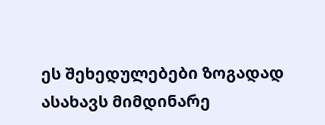ეს შეხედულებები ზოგადად ასახავს მიმდინარე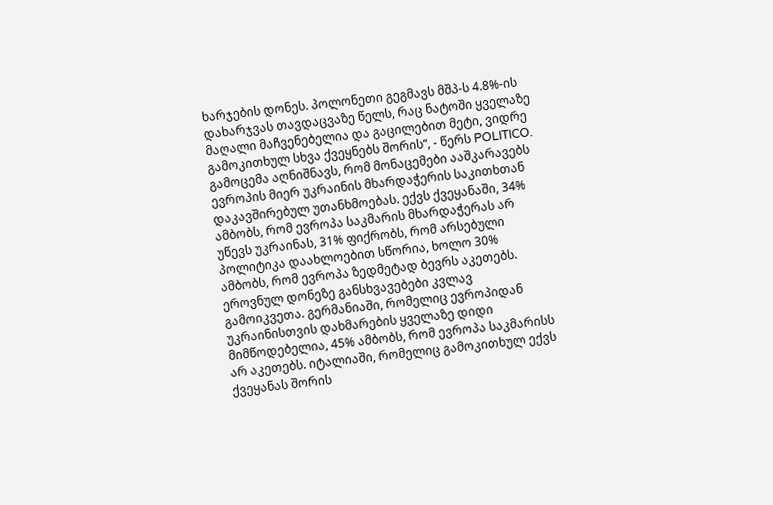ხარჯების დონეს. პოლონეთი გეგმავს მშპ-ს 4.8%-ის დახარჯვას თავდაცვაზე წელს, რაც ნატოში ყველაზე მაღალი მაჩვენებელია და გაცილებით მეტი, ვიდრე გამოკითხულ სხვა ქვეყნებს შორის“, - წერს POLITICO.
გამოცემა აღნიშნავს, რომ მონაცემები ააშკარავებს ევროპის მიერ უკრაინის მხარდაჭერის საკითხთან დაკავშირებულ უთანხმოებას. ექვს ქვეყანაში, 34% ამბობს, რომ ევროპა საკმარის მხარდაჭერას არ უწევს უკრაინას, 31% ფიქრობს, რომ არსებული პოლიტიკა დაახლოებით სწორია, ხოლო 30% ამბობს, რომ ევროპა ზედმეტად ბევრს აკეთებს.
ეროვნულ დონეზე განსხვავებები კვლავ გამოიკვეთა. გერმანიაში, რომელიც ევროპიდან უკრაინისთვის დახმარების ყველაზე დიდი მიმწოდებელია, 45% ამბობს, რომ ევროპა საკმარისს არ აკეთებს. იტალიაში, რომელიც გამოკითხულ ექვს ქვეყანას შორის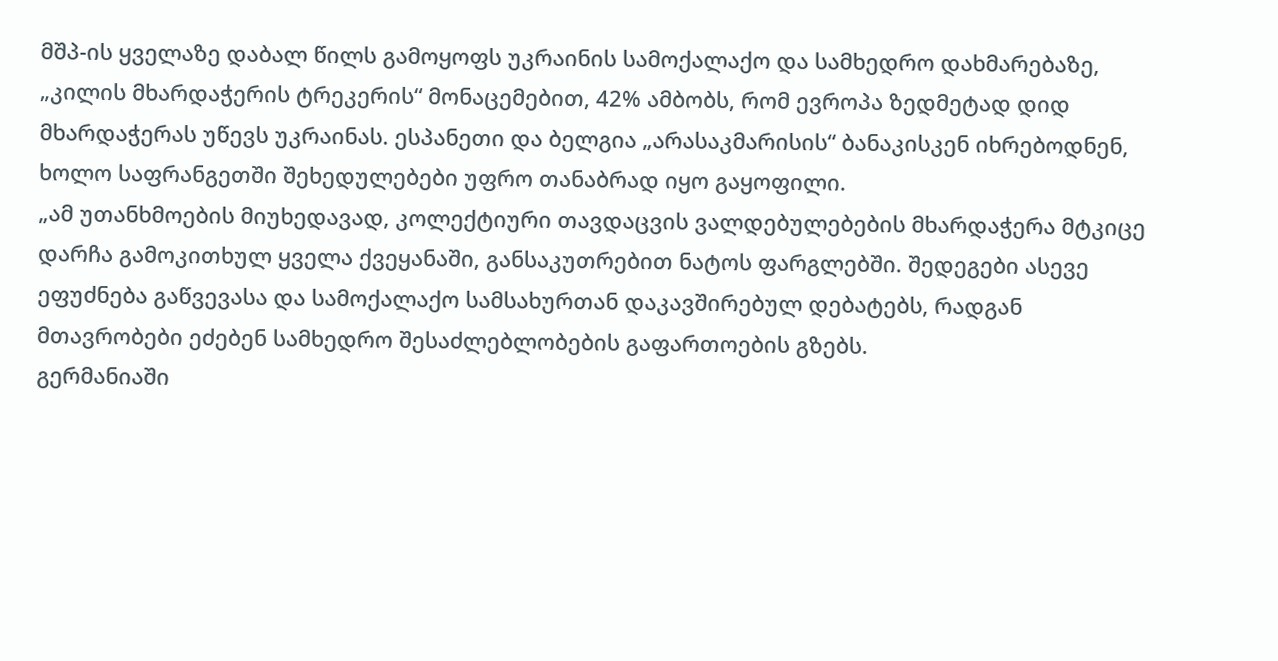მშპ-ის ყველაზე დაბალ წილს გამოყოფს უკრაინის სამოქალაქო და სამხედრო დახმარებაზე, „კილის მხარდაჭერის ტრეკერის“ მონაცემებით, 42% ამბობს, რომ ევროპა ზედმეტად დიდ მხარდაჭერას უწევს უკრაინას. ესპანეთი და ბელგია „არასაკმარისის“ ბანაკისკენ იხრებოდნენ, ხოლო საფრანგეთში შეხედულებები უფრო თანაბრად იყო გაყოფილი.
„ამ უთანხმოების მიუხედავად, კოლექტიური თავდაცვის ვალდებულებების მხარდაჭერა მტკიცე დარჩა გამოკითხულ ყველა ქვეყანაში, განსაკუთრებით ნატოს ფარგლებში. შედეგები ასევე ეფუძნება გაწვევასა და სამოქალაქო სამსახურთან დაკავშირებულ დებატებს, რადგან მთავრობები ეძებენ სამხედრო შესაძლებლობების გაფართოების გზებს.
გერმანიაში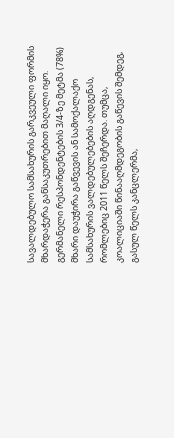სავალდებულო სამსახურის გარკვეული ფორმის მხარდაჭერა განსაკუთრებით მაღალი იყო. გერმანელი რესპონდენტების 3/4-ზე მეტმა (78%) მხარი დაუჭირა გაწვევის ან სამოქალაქო სამსახურის ვალდებულებების აღდგენას, რომლებიც 2011 წელს შეჩერდა. თუმცა, კოალიციაში წინააღმდეგობის გაწევის შემდეგ, გასულ წელს კანცლერმა,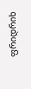ფრიდრიხ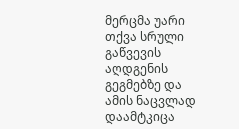მერცმა უარი თქვა სრული გაწვევის აღდგენის გეგმებზე და ამის ნაცვლად დაამტკიცა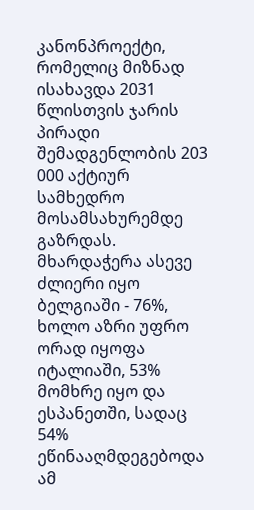კანონპროექტი, რომელიც მიზნად ისახავდა 2031 წლისთვის ჯარის პირადი შემადგენლობის 203 000 აქტიურ სამხედრო მოსამსახურემდე გაზრდას.
მხარდაჭერა ასევე ძლიერი იყო ბელგიაში - 76%, ხოლო აზრი უფრო ორად იყოფა იტალიაში, 53% მომხრე იყო და ესპანეთში, სადაც 54% ეწინააღმდეგებოდა ამ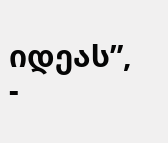იდეას”, -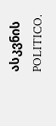ასკვნის POLITICO.